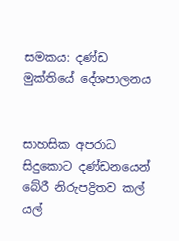සමකය: දණ්ඩ මුක්තියේ දේශපාලනය


සාහසික අපරාධ සිදුකොට දණ්ඩනයෙන් බේරී නිරුපද්‍රිතව කල් යල්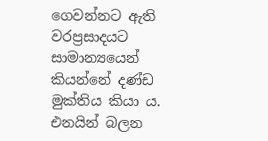ගෙවන්නට ඇති වරප්‍රසාදයට සාමාන්‍යයෙන් කියන්නේ දණ්ඩ මුක්තිය කියා ය. එනයින් බලන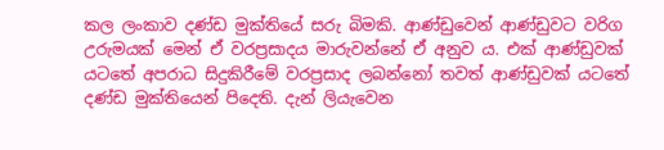කල ලංකාව දණ්ඩ මුක්තියේ සරු බිමකි. ආණ්ඩුවෙන් ආණ්ඩුවට වරිග උරුමයක් මෙන් ඒ වරප්‍රසාදය මාරුවන්නේ ඒ අනුව ය. එක් ආණ්ඩුවක් යටතේ අපරාධ සිදුකිරීමේ වරප්‍රසාද ලබන්නෝ තවත් ආණ්ඩුවක් යටතේ දණ්ඩ මුක්තියෙන් පිදෙති. දැන් ලියැවෙන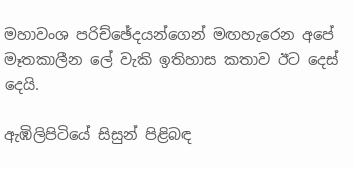මහාවංශ පරිච්ඡේදයන්ගෙන් මඟහැරෙන අපේ මෑතකාලීන ලේ වැකි ඉතිහාස කතාව ඊට දෙස් දෙයි.

ඇඹිලිපිටියේ සිසුන් පිළිබඳ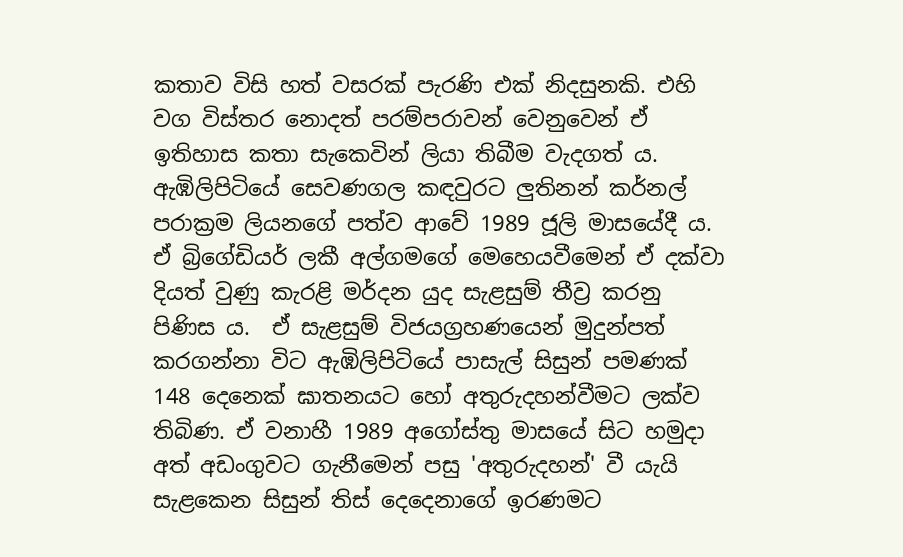කතාව විසි හත් වසරක් පැරණි එක් නිදසුනකි. එහි වග විස්තර නොදත් පරම්පරාවන් වෙනුවෙන් ඒ ඉතිහාස කතා සැකෙවින් ලියා තිබීම වැදගත් ය. ඇඹිලිපිටියේ සෙවණගල කඳවුරට ලුතිනන් කර්නල් පරාක්‍රම ලියනගේ පත්ව ආවේ 1989 ජූලි මාසයේදී ය. ඒ බ්‍රිගේඩියර් ලකී අල්ගමගේ මෙහෙයවීමෙන් ඒ දක්වා  දියත් වුණු කැරළි මර්දන යුද සැළසුම් තීව්‍ර කරනු පිණිස ය.  ඒ සැළසුම් විජයග්‍රහණයෙන් මුදුන්පත් කරගන්නා විට ඇඹිලිපිටියේ පාසැල් සිසුන් පමණක් 148 දෙනෙක් ඝාතනයට හෝ අතුරුදහන්වීමට ලක්ව තිබිණ. ඒ වනාහී 1989 අගෝස්තු මාසයේ සිට හමුදා අත් අඩංගුවට ගැනීමෙන් පසු 'අතුරුදහන්' වී යැයි සැළකෙන සිසුන් තිස් දෙදෙනාගේ ඉරණමට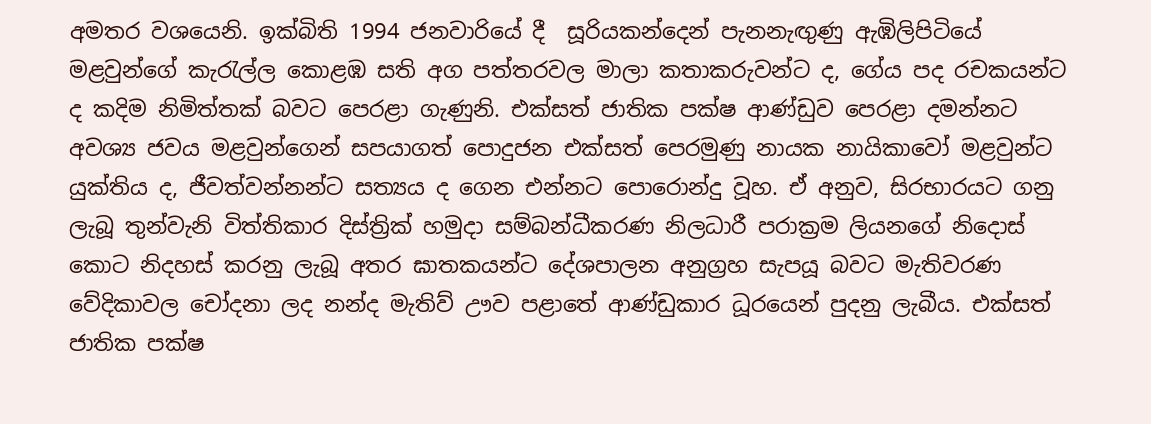අමතර වශයෙනි. ඉක්බිති 1994 ජනවාරියේ දී  සූරියකන්දෙන් පැනනැඟුණු ඇඹිලිපිටියේ මළවුන්ගේ කැරැල්ල කොළඹ සති අග පත්තරවල මාලා කතාකරුවන්ට ද, ගේය පද රචකයන්ට ද කදිම නිමිත්තක් බවට පෙරළා ගැණුනි. එක්සත් ජාතික පක්ෂ ආණ්ඩුව පෙරළා දමන්නට අවශ්‍ය ජවය මළවුන්ගෙන් සපයාගත් පොදුජන එක්සත් පෙරමුණු නායක නායිකාවෝ මළවුන්ට යුක්තිය ද, ජීවත්වන්නන්ට සත්‍යය ද ගෙන එන්නට පොරොන්දු වූහ. ඒ අනුව, සිරභාරයට ගනු ලැබූ තුන්වැනි විත්තිකාර දිස්ත්‍රික් හමුදා සම්බන්ධීකරණ නිලධාරී පරාක්‍රම ලියනගේ නිදොස් කොට නිදහස් කරනු ලැබූ අතර ඝාතකයන්ට දේශපාලන අනුග්‍රහ සැපයූ බවට මැතිවරණ වේදිකාවල චෝදනා ලද නන්ද මැතිව් ඌව පළාතේ ආණ්ඩුකාර ධූරයෙන් පුදනු ලැබීය. එක්සත් ජාතික පක්ෂ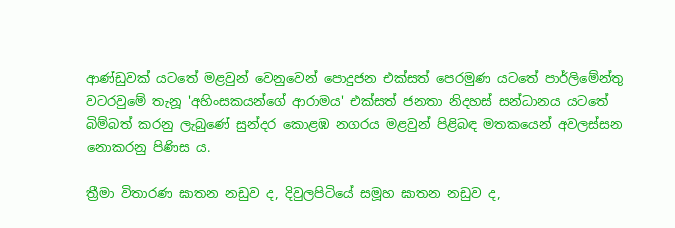ආණ්ඩුවක් යටතේ මළවුන් වෙනුවෙන් පොදුජන එක්සත් පෙරමුණ යටතේ පාර්ලිමේන්තු වටරවුමේ තැනූ 'අහිංසකයන්ගේ ආරාමය' එක්සත් ජනතා නිදහස් සන්ධානය යටතේ බිම්බත් කරනු ලැබුණේ සුන්දර කොළඹ නගරය මළවුන් පිළිබඳ මතකයෙන් අවලස්සන නොකරනු පිණිස ය.

ත්‍රීමා විතාරණ ඝාතන නඩුව ද, දිවුලපිටියේ සමූහ ඝාතන නඩුව ද,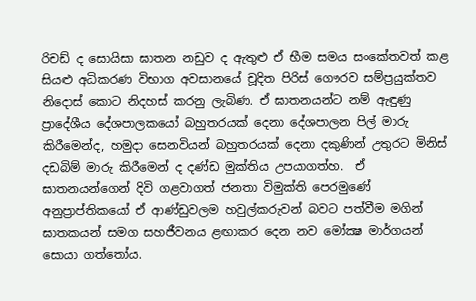රිචඩ් ද සොයිසා ඝාතන නඩුව ද ඇතුළු ඒ භීම සමය සංකේතවත් කළ සියළු අධිකරණ විභාග අවසානයේ චූදිත පිරිස් ගෞරව සම්ප්‍රයුක්තව නිදොස් කොට නිදහස් කරනු ලැබිණ. ඒ ඝාතනයන්ට නම් ඇඳුණු ප්‍රාදේශීය දේශපාලකයෝ බහුතරයක් දෙනා දේශපාලන පිල් මාරු කිරීමෙන්ද, හමුදා සෙනවියන් බහුතරයක් දෙනා දකුණින් උතුරට මිනිස් දඩබිම් මාරු කිරීමෙන් ද දණ්ඩ මුක්තිය උපයාගත්හ.  ඒ ඝාතනයන්ගෙන් දිවි ගළවාගත් ජනතා විමුක්ති පෙරමුණේ අනුප්‍රාප්තිකයෝ ඒ ආණ්ඩුවලම හවුල්කරුවන් බවට පත්වීම මගින් ඝාතකයන් සමග සහජීවනය ළඟාකර දෙන නව මෝක්‍ෂ මාර්ගයන් සොයා ගත්තෝය.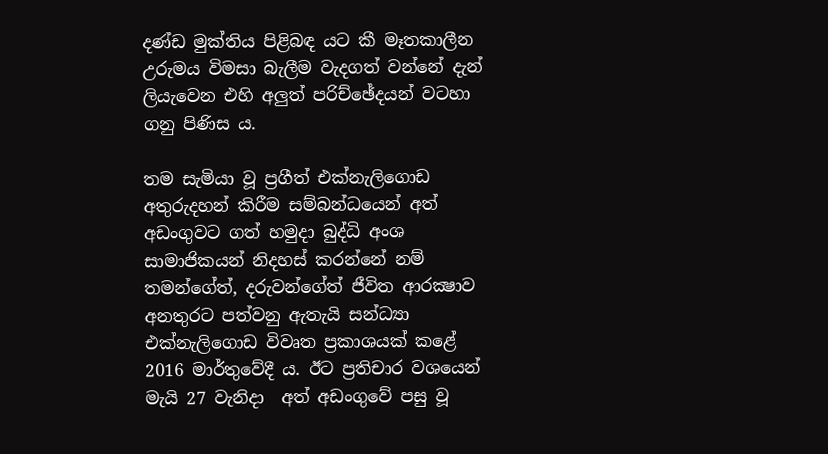දණ්ඩ මුක්තිය පිළිබඳ යට කී මෑතකාලීන උරුමය විමසා බැලීම වැදගත් වන්නේ දැන් ලියැවෙන එහි අලුත් පරිච්ඡේදයන් වටහා ගනු පිණිස ය.

තම සැමියා වූ ප්‍රගීත් එක්නැලිගොඩ අතුරුදහන් කිරීම සම්බන්ධයෙන් අත් අඩංගුවට ගත් හමුදා බුද්ධි අංශ සාමාජිකයන් නිදහස් කරන්නේ නම් තමන්ගේත්, දරුවන්ගේත් ජීවිත ආරක්‍ෂාව අනතුරට පත්වනු ඇතැයි සන්ධ්‍යා එක්නැලිගොඩ විවෘත ප්‍රකාශයක් කළේ 2016 මාර්තුවේදී ය. ඊට ප්‍රතිචාර වශයෙන් මැයි 27 වැනිදා  අත් අඩංගුවේ පසු වූ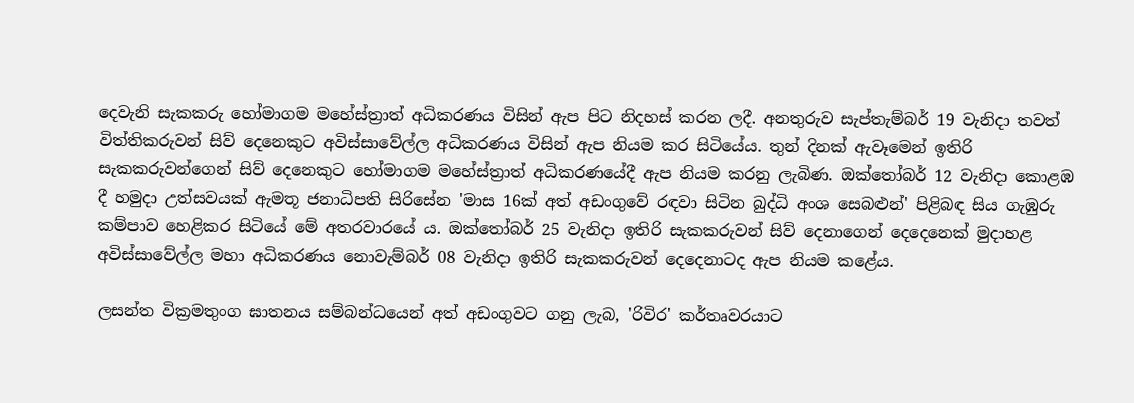දෙවැනි සැකකරු හෝමාගම මහේස්ත්‍රාත් අධිකරණය විසින් ඇප පිට නිදහස් කරන ලදී. අනතුරුව සැප්තැම්බර් 19 වැනිදා තවත් විත්තිකරුවන් සිව් දෙනෙකුට අවිස්සාවේල්ල අධිකරණය විසින් ඇප නියම කර සිටියේය. තුන් දිනක් ඇවෑමෙන් ඉතිරි සැකකරුවන්ගෙන් සිව් දෙනෙකුට හෝමාගම මහේස්ත්‍රාත් අධිකරණයේදී ඇප නියම කරනු ලැබිණ. ඔක්තෝබර් 12 වැනිදා කොළඹ දී හමුදා උත්සවයක් ඇමතූ ජනාධිපති සිරිසේන 'මාස 16ක් අත් අඩංගුවේ රඳවා සිටින බුද්ධි අංශ සෙබළුන්' පිළිබඳ සිය ගැඹුරු කම්පාව හෙළිකර සිටියේ මේ අතරවාරයේ ය. ඔක්තෝබර් 25 වැනිදා ඉතිරි සැකකරුවන් සිව් දෙනාගෙන් දෙදෙනෙක් මුදාහළ අවිස්සාවේල්ල මහා අධිකරණය නොවැම්බර් 08 වැනිදා ඉතිරි සැකකරුවන් දෙදෙනාටද ඇප නියම කළේය.

ලසන්ත වික්‍රමතුංග ඝාතනය සම්බන්ධයෙන් අත් අඩංගුවට ගනු ලැබ, 'රිවිර' කර්තෘවරයාට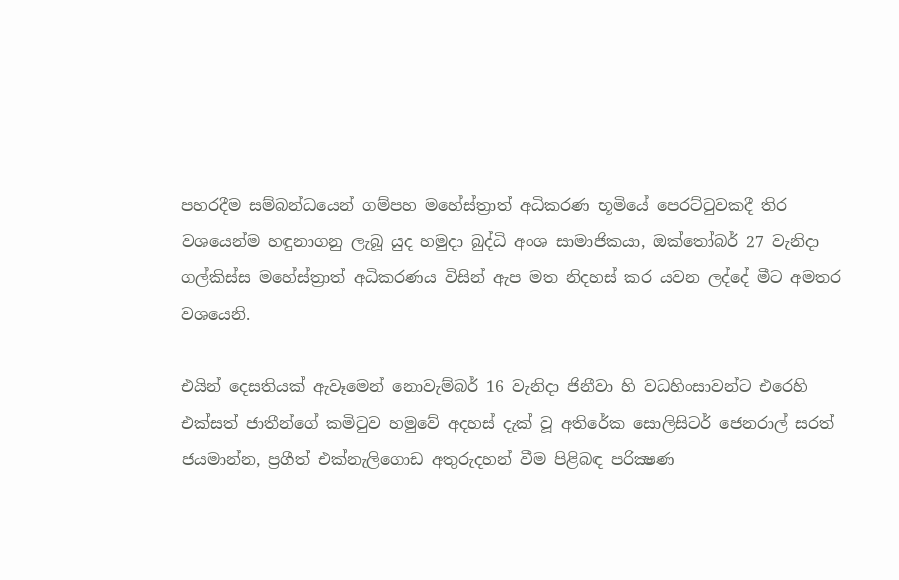පහරදීම සම්බන්ධයෙන් ගම්පහ මහේස්ත්‍රාත් අධිකරණ භූමියේ පෙරට්ටුවකදී තිර වශයෙන්ම හඳුනාගනු ලැබූ යුද හමුදා බුද්ධි අංශ සාමාජිකයා, ඔක්තෝබර් 27 වැනිදා ගල්කිස්ස මහේස්ත්‍රාත් අධිකරණය විසින් ඇප මත නිදහස් කර යවන ලද්දේ මීට අමතර වශයෙනි.

එයින් දෙසතියක් ඇවෑමෙන් නොවැම්බර් 16 වැනිදා ජිනීවා හි වධහිංසාවන්ට එරෙහි එක්සත් ජාතීන්ගේ කමිටුව හමුවේ අදහස් දැක් වූ අතිරේක සොලිසිටර් ජෙනරාල් සරත් ජයමාන්න, ප්‍රගීත් එක්නැලිගොඩ අතුරුදහන් වීම පිළිබඳ පරික්‍ෂණ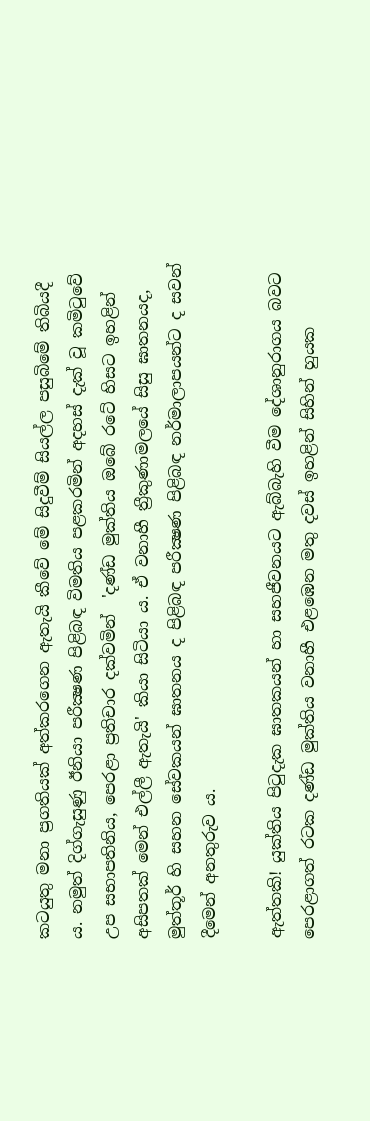කටයුතු මනා ප්‍රගතියක් අත්කරගෙන ඇතැයි කීවේ මේ සිදුවීම් සියල්ල පසුබිමේ තිබියදී ය. නමුත් දිග්ගැසුණු ඊනියා පරීක්‍ෂණ පිළිබඳ විමතිය පළකරමින් අදහස් දැක් වූ කමිටුවේ උප සභාපතිනිය, පෙරළා ප්‍රතිචාර දක්වමින්  'දණ්ඩ මුක්තිය ඔබේ රටේ හිසට ඉහළින් අසිපතක් මෙන් එල්ලී ඇතැයි' කියා සිටියා ය. ඒ වනාහී ත්‍රීකුණාමලයේ සිසු ඝාතනයද, මුත්තූර් හි සහන සේවකයන් ඝාතනය ද පිළිබඳ පරීක්‍ෂණ පිළිබඳ නර්මාලාපයන්ට ද සවන් දීමෙන් අනතුරුව ය.

ඇත්තකි! යුක්තිය පිටුදැක ඝාතකයන් හා සහජීවනයට ඇබ්බැහි වීම දේශානුරාගය බවට පෙරළාගත් රටක දණ්ඩ මුක්තිය වනාහී එළඹෙන මතු දවස් ඉහළින් සිහින් හුයක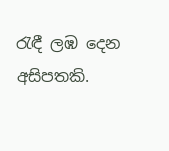රැඳී ලඹ දෙන අසිපතකි.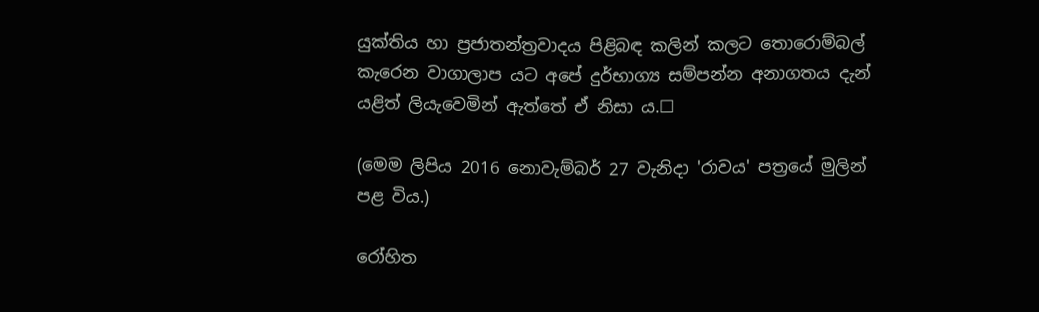යුක්තිය හා ප්‍රජාතන්ත්‍රවාදය පිළිබඳ කලින් කලට තොරොම්බල් කැරෙන වාගාලාප යට අපේ දුර්භාග්‍ය සම්පන්න අනාගතය දැන් යළිත් ලියැවෙමින් ඇත්තේ ඒ නිසා ය.☐

(මෙම ලිපිය 2016 නොවැම්බර් 27 වැනිදා 'රාවය' පත්‍රයේ මුලින් පළ විය.)

රෝහිත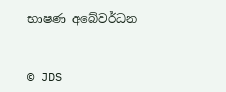භාෂණ අබේවර්ධන


© JDS